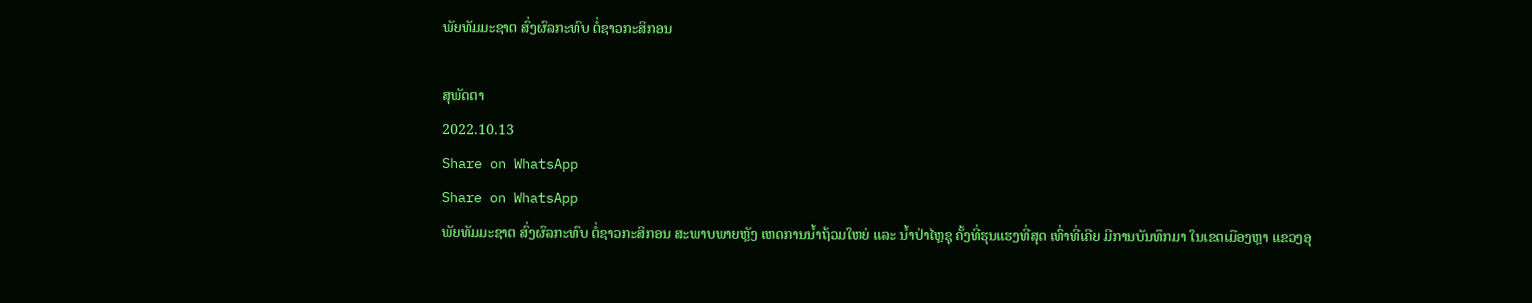ພັຍທັມມະຊາຕ ສົ່ງຜົລກະທົບ ຕໍ່ຊາວກະສິກອນ

ສຸພັດຕາ
2022.10.13
Share on WhatsApp
Share on WhatsApp
ພັຍທັມມະຊາຕ ສົ່ງຜົລກະທົບ ຕໍ່ຊາວກະສິກອນ ສະພາບພາຍຫຼັງ ເຫດການນ້ຳຖ້ວມໃຫຍ່ ແລະ ນ້ຳປ່າໄຫຼຊຸ ຄັ້ງທີ່ຮຸນແຮງທີ່ສຸດ ເທົ່າທີ່ເຄີຍ ມີການບັນທຶກມາ ໃນເຂດເມືອງຫຼາ ແຂວງອຸ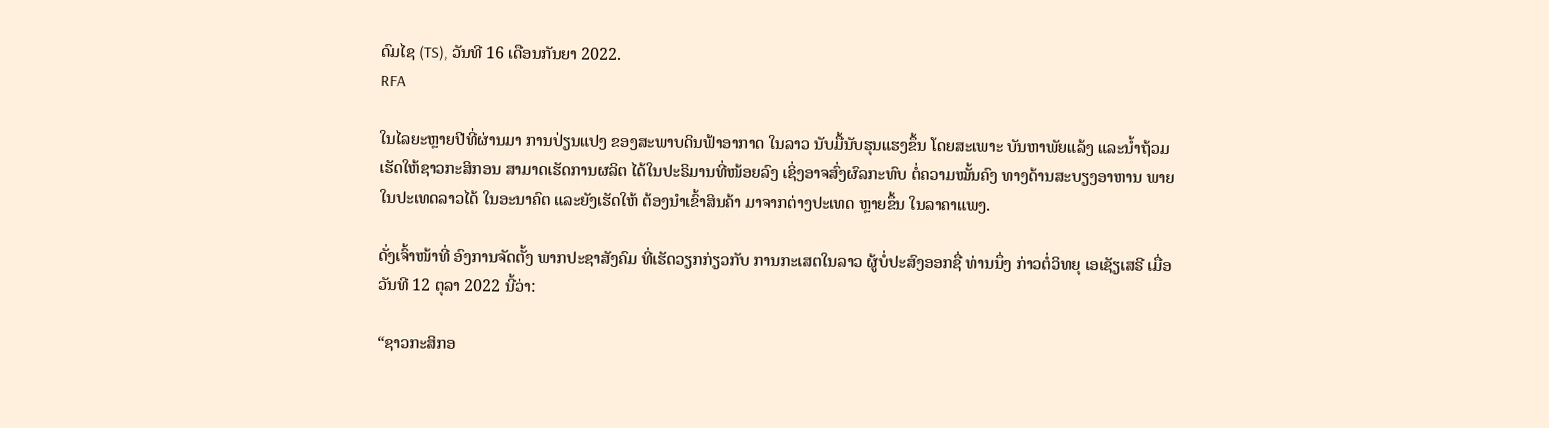ດົມໄຊ (TS), ວັນທີ 16 ເດືອນກັນຍາ 2022.
RFA

ໃນໄລຍະຫຼາຍປີທີ່ຜ່ານມາ ການປ່ຽນແປງ ຂອງສະພາບດິນຟ້າອາກາດ ໃນລາວ ນັບມື້ນັບຮຸນແຮງຂຶ້ນ ໂດຍສະເພາະ ບັນຫາພັຍແລ້ງ ແລະນໍ້າຖ້ວມ ເຮັດໃຫ້ຊາວກະສິກອນ ສາມາດເຮັດການຜລິຕ ໄດ້ໃນປະຣິມານທີ່ໜ້ອຍລົງ ເຊິ່ງອາຈສົ່ງຜົລກະທົບ ຕໍ່ຄວາມໝັ້ນຄົງ ທາງດ້ານສະບຽງອາຫານ ພາຍໃນປະເທດລາວໄດ້ ໃນອະນາຄົຕ ແລະຍັງເຮັດໃຫ້ ຕ້ອງນໍາເຂົ້າສິນຄ້າ ມາຈາກຕ່າງປະເທດ ຫຼາຍຂຶ້ນ ໃນລາຄາແພງ.

ດັ່ງເຈົ້າໜ້າທີ່ ອົງການຈັດຕັ້ງ ພາກປະຊາສັງຄົມ ທີ່ເຮັດວຽກກ່ຽວກັບ ການກະເສຕໃນລາວ ຜູ້ບໍ່ປະສົງອອກຊື່ ທ່ານນຶ່ງ ກ່າວຕໍ່ວິທຍຸ ເອເຊັຽເສຣີ ເມື່ອວັນທີ 12 ຕຸລາ 2022 ນີ້ວ່າ:

“ຊາວກະສິກອ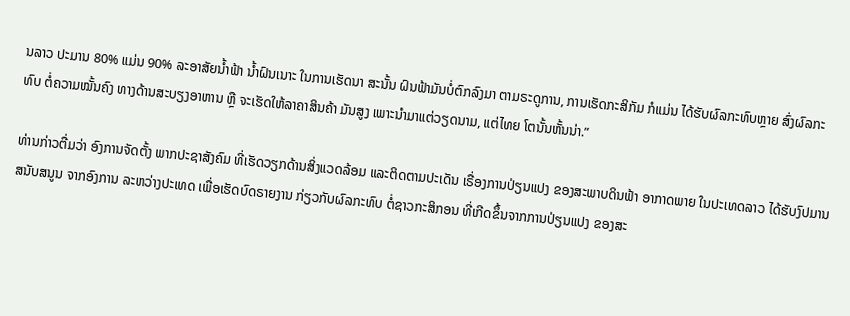ນລາວ ປະມານ 80% ແມ່ນ 90% ລະອາສັຍນໍ້າຟ້າ ນໍ້າຝົນເນາະ ໃນການເຮັດນາ ສະນັ້ນ ຝົນຟ້າມັນບໍ່ຕົກລົງມາ ຕາມຣະດູການ, ການເຮັດກະສິກັມ ກໍແມ່ນ ໄດ້ຮັບຜົລກະທົບຫຼາຍ ສົ່ງຜົລກະທົບ ຕໍ່ຄວາມໝັ້ນຄົງ ທາງດ້ານສະບຽງອາຫານ ຫຼື ຈະເຮັດໃຫ້ລາຄາສິນຄ້າ ມັນສູງ ເພາະນໍາມາແຕ່ວຽດນາມ, ແຕ່ໄທຍ ໂຕນັ້ນຫັ້ນນ່າ.”

ທ່ານກ່າວຕື່ມວ່າ ອົງການຈັດຕັ້ງ ພາກປະຊາສັງຄົມ ທີ່ເຮັດວຽກດ້ານສິ່ງແວດລ້ອມ ແລະຕິດຕາມປະເດັນ ເຣື່ອງການປ່ຽນແປງ ຂອງສະພາບດິນຟ້າ ອາກາດພາຍ ໃນປະເທດລາວ ໄດ້ຮັບງົປມານ ສນັບສນູນ ຈາກອົງການ ລະຫວ່າງປະເທດ ເພື່ອເຮັດບົດຣາຍງານ ກ່ຽວກັບຜົລກະທົບ ຕໍ່ຊາວກະສິກອນ ທີ່ເກີດຂຶ້ນຈາກການປ່ຽນແປງ ຂອງສະ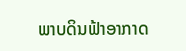ພາບດິນຟ້າອາກາດ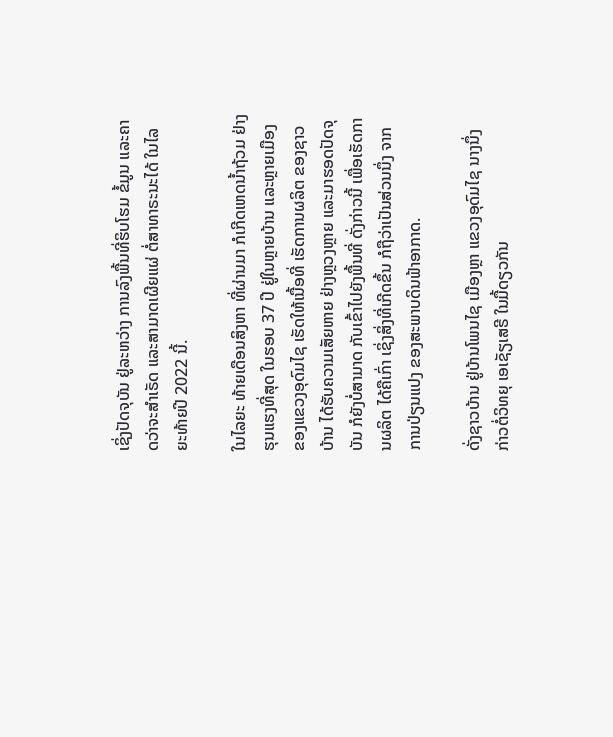ເຊິ່ງປັດຈຸບັນ ຢູ່ລະຫວ່າງ ການລົງພື້ນທີ່ຮິບໂຮມ ຂໍ້ມູນ ແລະຄາດວ່າຈະສໍາເຣັດ ແລະສາມາດເຜີຍແຜ່ ຕໍ່ສາທາຣະນະໄດ້ ໃນໄລຍະທ້າຍປີ 2022 ນີ້.

ໃນໄລຍະ ທ້າຍເດືອນສິງຫາ ທີ່ຜ່ານມາ ກໍເກີດເຫດນໍ້າຖ້ວມ ຢ່າງຮຸນແຮງທີ່ສຸດ ໃນຮອບ 37 ປີ ຢູ່ໃນຫຼາຍບ້ານ ແລະຫຼາຍເມືອງ ຂອງແຂວງອຸດົມໄຊ ເຮັດໃຫ້ເນື້ອທີ່ ເຮັດການຜລິຕ ຂອງຊາວບ້ານ ໄດ້ຮັບຄວາມເສັຍຫາຍ ຢ່າງຫຼວງຫຼາຍ ແລະມາຮອດປັດຈຸບັນ ກໍຍັງບໍ່ສາມາດ ກັບເຂົ້າໄປຍັງພື້ນທີ່ ດັ່ງກ່າວນີ້ ເພື່ອເຮັດການຜລິຕ ໄດ້ຄືເກົ່າ ເຊິ່ງສິ່ງທີ່ເກີດຂຶ້ນ ກໍຖືວ່າເປັນສ່ວນນຶ່ງ ຈາກການປ່ຽນແປງ ຂອງສະພາບດິນຟ້າອາກາດ.

ດັ່ງຊາວບ້ານ ຢູ່ບ້ານໂພນໄຊ ເມືອງຫຼາ ແຂວງອຸດົມໄຊ ນາງນຶ່ງ ກ່າວຕໍ່ວິທຍຸ ເອເຊັຽເສຣີ ໃນມື້ດຽວກັນ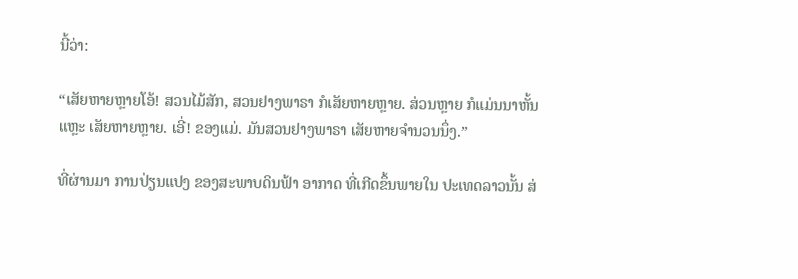ນີ້ວ່າ:

“ເສັຍຫາຍຫຼາຍໂອ້! ສວນໄມ້ສັກ, ສວນຢາງພາຣາ ກໍເສັຍຫາຍຫຼາຍ. ສ່ວນຫຼາຍ ກໍແມ່ນນາຫັ້ນແຫຼະ ເສັຍຫາຍຫຼາຍ. ເອີ່! ຂອງແມ່. ມັນສວນຢາງພາຣາ ເສັຍຫາຍຈໍານວນນຶ່ງ.”

ທີ່ຜ່ານມາ ການປ່ຽນແປງ ຂອງສະພາບດິນຟ້າ ອາກາດ ທີ່ເກີດຂຶ້ນພາຍໃນ ປະເທດລາວນັ້ນ ສ່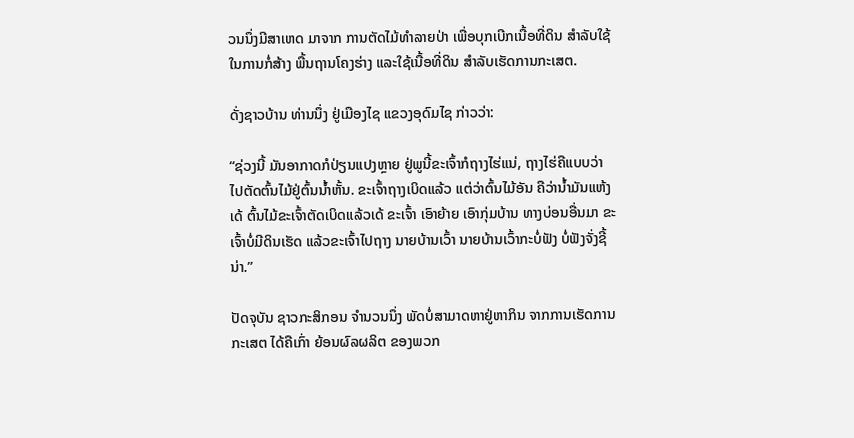ວນນຶ່ງມີສາເຫດ ມາຈາກ ການຕັດໄມ້ທໍາລາຍປ່າ ເພື່ອບຸກເບີກເນື້ອທີ່ດິນ ສໍາລັບໃຊ້ໃນການກໍ່ສ້າງ ພື້ນຖານໂຄງຮ່າງ ແລະໃຊ້ເນື້ອທີ່ດິນ ສໍາລັບເຮັດການກະເສຕ.

ດັ່ງຊາວບ້ານ ທ່ານນຶ່ງ ຢູ່ເມືອງໄຊ ແຂວງອຸດົມໄຊ ກ່າວວ່າ:

“ຊ່ວງນີ້ ມັນອາກາດກໍປ່ຽນແປງຫຼາຍ ຢູ່ພູນີ້ຂະເຈົ້າກໍຖາງໄຮ່ແນ່, ຖາງໄຮ່ຄືແບບວ່າ ໄປຕັດຕົ້ນໄມ້ຢູ່ຕົ້ນນໍ້າຫັ້ນ. ຂະເຈົ້າຖາງເບິດແລ້ວ ແຕ່ວ່າຕົ້ນໄມ້ອັນ ຄືວ່ານໍ້າມັນແຫ້ງເດ້ ຕົ້ນໄມ້ຂະເຈົ້າຕັດເບິດແລ້ວເດ້ ຂະເຈົ້າ ເອົາຍ້າຍ ເອົາກຸ່ມບ້ານ ທາງບ່ອນອື່ນມາ ຂະເຈົ້າບໍ່ມີດິນເຮັດ ແລ້ວຂະເຈົ້າໄປຖາງ ນາຍບ້ານເວົ້າ ນາຍບ້ານເວົ້າກະບໍ່ຟັງ ບໍ່ຟັງຈັ່ງຊີ້ນ່າ.”

ປັດຈຸບັນ ຊາວກະສິກອນ ຈໍານວນນຶ່ງ ພັດບໍ່ສາມາດຫາຢູ່ຫາກິນ ຈາກການເຮັດການກະເສຕ ໄດ້ຄືເກົ່າ ຍ້ອນຜົລຜລິຕ ຂອງພວກ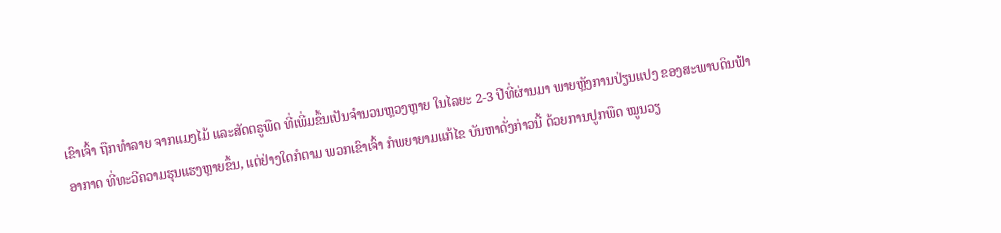ເຂົາເຈົ້າ ຖືກທໍາລາຍ ຈາກແມງໄມ້ ແລະສັດຕຣູພືດ ທີ່ເພີ່ມຂຶ້ນເປັນຈໍານວນຫຼວງຫຼາຍ ໃນໄລຍະ 2-3 ປີທີ່ຜ່ານມາ ພາຍຫຼັງການປ່ຽນແປງ ຂອງສະພາບດິນຟ້າອາກາດ ທີ່ທະວີຄວາມຮຸນແຮງຫຼາຍຂຶ້ນ, ແຕ່ຢ່າງໃດກໍຕາມ ພວກເຂົາເຈົ້າ ກໍພຍາຍາມແກ້ໄຂ ບັນຫາດັ່ງກ່າວນີ້ ດ້ວຍການປູກພືດ ໝູນວຽ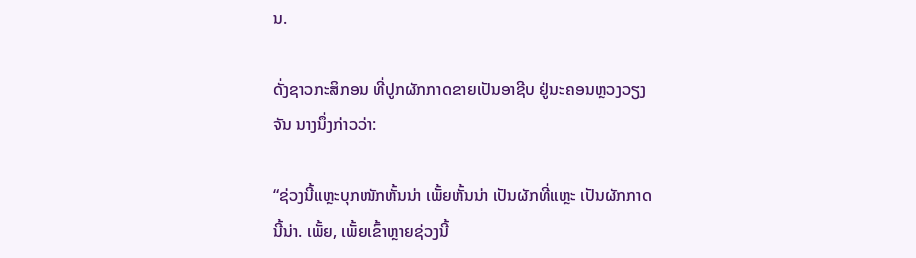ນ.

ດັ່ງຊາວກະສິກອນ ທີ່ປູກຜັກກາດຂາຍເປັນອາຊີບ ຢູ່ນະຄອນຫຼວງວຽງຈັນ ນາງນຶ່ງກ່າວວ່າ:

“ຊ່ວງນີ້ແຫຼະບຸກໜັກຫັ້ນນ່າ ເພັ້ຍຫັ້ນນ່າ ເປັນຜັກທີ່ແຫຼະ ເປັນຜັກກາດນີ້ນ່າ. ເພັ້ຍ, ເພັ້ຍເຂົ້າຫຼາຍຊ່ວງນີ້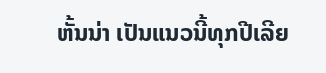ຫັ້ນນ່າ ເປັນແນວນີ້ທຸກປີເລີຍ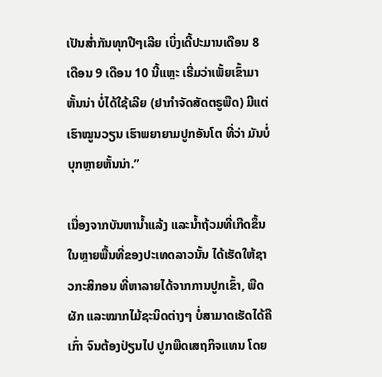ເປັນສໍ່າກັນທຸກປີໆເລີຍ ເບິ່ງເດີ້ປະມານເດືອນ 8 ເດືອນ 9 ເດືອນ 10 ນີ້ແຫຼະ ເຣີ່ມວ່າເພັ້ຍເຂົ້າມາຫັ້ນນ່າ ບໍ່ໄດ້ໃຊ້ເລີຍ (ຢາກໍາຈັດສັດຕຣູພືດ) ມີແຕ່ເຮົາໝູນວຽນ ເຮົາພຍາຍາມປູກອັນໂຕ ທີ່ວ່າ ມັນບໍ່ບຸກຫຼາຍຫັ້ນນ່າ.”

ເນື່ອງຈາກບັນຫານໍ້າແລ້ງ ແລະນໍ້າຖ້ວມທີ່ເກີດຂຶ້ນ ໃນຫຼາຍພື້ນທີ່ຂອງປະເທດລາວນັ້ນ ໄດ້ເຮັດໃຫ້ຊາວກະສິກອນ ທີ່ຫາລາຍໄດ້ຈາກການປູກເຂົ້າ, ພືດຜັກ ແລະໝາກໄມ້ຊະນິດຕ່າງໆ ບໍ່ສາມາດເຮັດໄດ້ຄືເກົ່າ ຈົນຕ້ອງປ່ຽນໄປ ປູກພືດເສຖກິຈແທນ ໂດຍ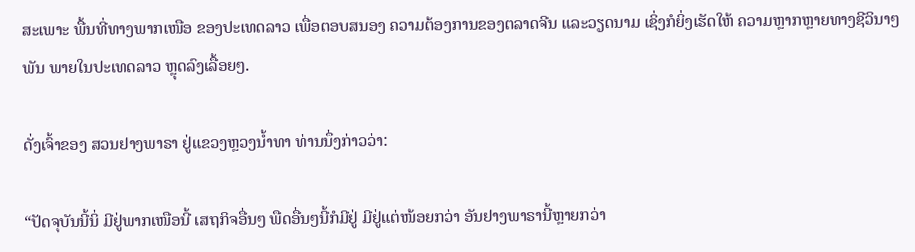ສະເພາະ ພື້ນທີ່ທາງພາກເໜືອ ຂອງປະເທດລາວ ເພື່ອຕອບສນອງ ຄວາມຕ້ອງການຂອງຕລາດຈີນ ແລະວຽດນາມ ເຊິ່ງກໍຍິ່ງເຮັດໃຫ້ ຄວາມຫຼາກຫຼາຍທາງຊີວິນາໆພັນ ພາຍໃນປະເທດລາວ ຫຼຸດລົງເລື້ອຍໆ.

ດັ່ງເຈົ້າຂອງ ສວນຢາງພາຣາ ຢູ່ແຂວງຫຼວງນໍ້າທາ ທ່ານນຶ່ງກ່າວວ່າ:

“ປັດຈຸບັນນີ້ນິ່ ມີຢູ່ພາກເໜືອນີ້ ເສຖກິຈອື່ນໆ ພືດອື່ນໆນີ້ກໍມີຢູ່ ມີຢູ່ແຕ່ໜ້ອຍກວ່າ ອັນຢາງພາຣານີ້ຫຼາຍກວ່າ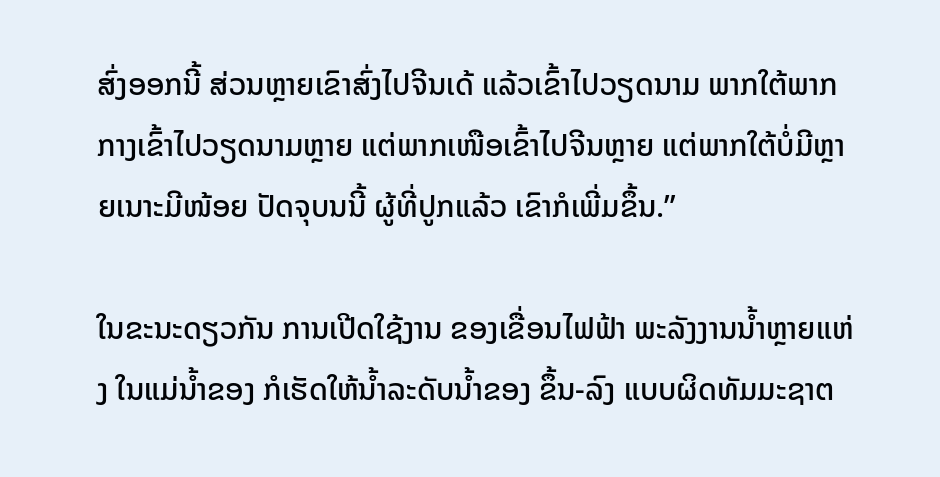ສົ່ງອອກນີ້ ສ່ວນຫຼາຍເຂົາສົ່ງໄປຈີນເດ້ ແລ້ວເຂົ້າໄປວຽດນາມ ພາກໃຕ້ພາກກາງເຂົ້າໄປວຽດນາມຫຼາຍ ແຕ່ພາກເໜືອເຂົ້າໄປຈີນຫຼາຍ ແຕ່ພາກໃຕ້ບໍ່ມີຫຼາຍເນາະມີໜ້ອຍ ປັດຈຸບນນີ້ ຜູ້ທີ່ປູກແລ້ວ ເຂົາກໍເພີ່ມຂຶ້ນ.”

ໃນຂະນະດຽວກັນ ການເປີດໃຊ້ງານ ຂອງເຂື່ອນໄຟຟ້າ ພະລັງງານນໍ້າຫຼາຍແຫ່ງ ໃນແມ່ນໍ້າຂອງ ກໍເຮັດໃຫ້ນໍ້າລະດັບນໍ້າຂອງ ຂຶ້ນ-ລົງ ແບບຜິດທັມມະຊາຕ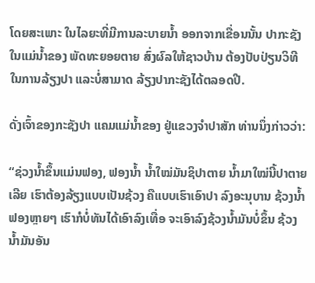ໂດຍສະເພາະ ໃນໄລຍະທີ່ມີການລະບາຍນໍ້າ ອອກຈາກເຂື່ອນນັ້ນ ປາກະຊັງໃນແມ່ນໍ້າຂອງ ພັດທະຍອຍຕາຍ ສົ່ງຜົລໃຫ້ຊາວບ້ານ ຕ້ອງປັບປ່ຽນວິທີໃນການລ້ຽງປາ ແລະບໍ່ສາມາດ ລ້ຽງປາກະຊັງໄດ້ຕລອດປີ.

ດັ່ງເຈົ້າຂອງກະຊັງປາ ແຄມແມ່ນໍ້າຂອງ ຢູ່ແຂວງຈໍາປາສັກ ທ່ານນຶ່ງກ່າວວ່າ:

“ຊ່ວງນໍ້າຂຶ້ນແມ່ນຟອງ, ຟອງນໍ້າ ນໍ້າໃໝ່ມັນຊິປາຕາຍ ນໍ້າມາໃໝ່ນີ້ປາຕາຍເລີຍ ເຮົາຕ້ອງລ້ຽງແບບເປັນຊ້ວງ ຄືແບບເຮົາເອົາປາ ລົງອະນຸບານ ຊ້ວງນໍ້າຟອງຫຼາຍໆ ເຮົາກໍບໍ່ທັນໄດ້ເອົາລົງເທື່ອ ຈະເອົາລົງຊ້ວງນໍ້າມັນບໍ່ຂຶ້ນ ຊ້ວງນໍ້າມັນອັນ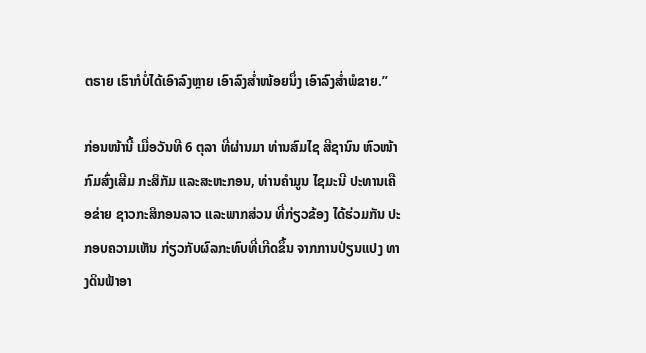ຕຣາຍ ເຮົາກໍບໍ່ໄດ້ເອົາລົງຫຼາຍ ເອົາລົງສໍ່າໜ້ອຍນຶ່ງ ເອົາລົງສໍ່າພໍຂາຍ.”

ກ່ອນໜ້ານີ້ ເມື່ອວັນທີ 6 ຕຸລາ ທີ່ຜ່ານມາ ທ່ານສົມໄຊ ສີຊານົນ ຫົວໜ້າກົມສົ່ງເສີມ ກະສິກັມ ແລະສະຫະກອນ, ທ່ານຄໍາມູນ ໄຊມະນີ ປະທານເຄືອຂ່າຍ ຊາວກະສິກອນລາວ ແລະພາກສ່ວນ ທີ່ກ່ຽວຂ້ອງ ໄດ້ຮ່ວມກັນ ປະກອບຄວາມເຫັນ ກ່ຽວກັບຜົລກະທົບທີ່ເກີດຂຶ້ນ ຈາກການປ່ຽນແປງ ທາງດິນຟ້າອາ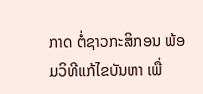ກາດ ຕໍ່ຊາວກະສິກອນ ພ້ອມວິທີແກ້ໄຂບັນຫາ ເພື່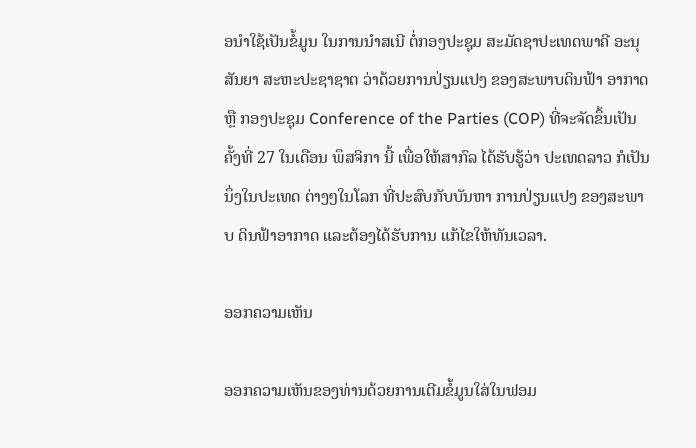ອນໍາໃຊ້ເປັນຂໍ້ມູນ ໃນການນໍາສເນີ ຕໍ່ກອງປະຊຸມ ສະມັດຊາປະເທດພາຄີ ອະນຸສັນຍາ ສະຫະປະຊາຊາຕ ວ່າດ້ວຍການປ່ຽນແປງ ຂອງສະພາບດິນຟ້າ ອາກາດ ຫຼື ກອງປະຊຸມ Conference of the Parties (COP) ທີ່ຈະຈັດຂຶ້ນເປັນຄັ້ງທີ່ 27 ໃນເດືອນ ພຶສຈິກາ ນີ້ ເພື່ອໃຫ້ສາກົລ ໄດ້ຮັບຮູ້ວ່າ ປະເທດລາວ ກໍເປັນນຶ່ງໃນປະເທດ ຕ່າງໆໃນໂລກ ທີ່ປະສົບກັບບັນຫາ ການປ່ຽນແປງ ຂອງສະພາບ ດິນຟ້າອາກາດ ແລະຕ້ອງໄດ້ຮັບການ ແກ້ໄຂໃຫ້ທັນເວລາ.

ອອກຄວາມເຫັນ

ອອກຄວາມເຫັນຂອງທ່ານດ້ວຍການເຕີມຂໍ້ມູນໃສ່ໃນຟອມ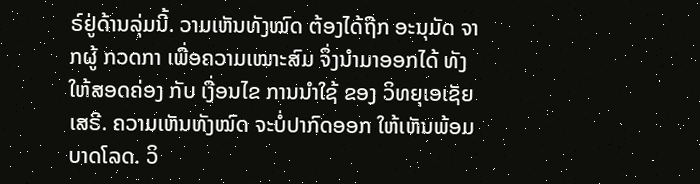ຣ໌ຢູ່ດ້ານລຸ່ມນີ້. ວາມເຫັນທັງໝົດ ຕ້ອງໄດ້ຖືກ ອະນຸມັດ ຈາກຜູ້ ກວດກາ ເພື່ອຄວາມເໝາະສົມ ຈຶ່ງນໍາມາອອກໄດ້ ທັງໃຫ້ສອດຄ່ອງ ກັບ ເງື່ອນໄຂ ການນຳໃຊ້ ຂອງ ວິທຍຸເອເຊັຍເສຣີ. ຄວາມເຫັນທັງໝົດ ຈະບໍ່ປາກົດອອກ ໃຫ້ເຫັນພ້ອມບາດໂລດ. ວິ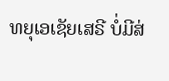ທຍຸເອເຊັຍເສຣີ ບໍ່ມີສ່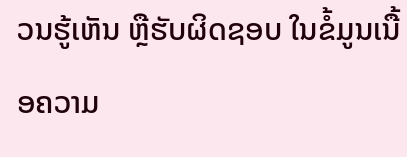ວນຮູ້ເຫັນ ຫຼືຮັບຜິດຊອບ ໃນຂໍ້ມູນເນື້ອຄວາມ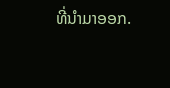ທີ່ນໍາມາອອກ.